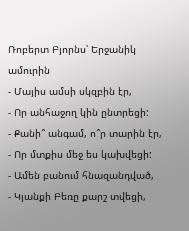Ռոբերտ Բյորնս՝ Երջանիկ ամուրին
- Մայիս ամսի սկզբին էր,
- Որ անհաջող կին ընտրեցի:
- Քանի՞ անգամ, ո՞ր տարին էր,
- Որ մտքիս մեջ ես կախվեցի:
- Ամեն բանում հնազանդված,
- Կյանքի Բեռը քարշ տվեցի,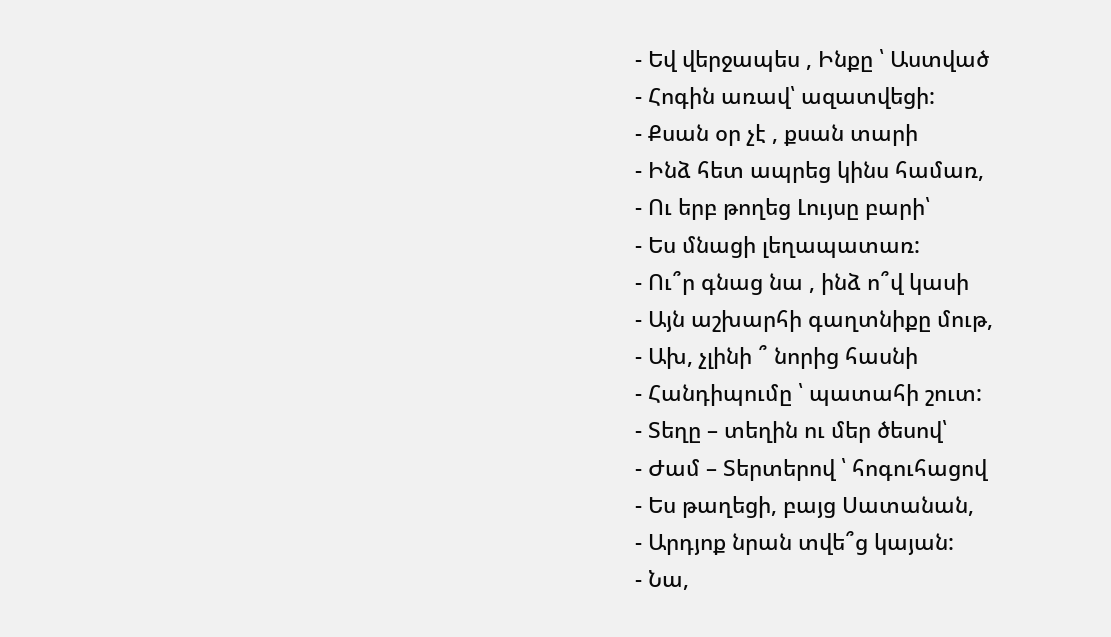- Եվ վերջապես , Ինքը ՝ Աստված
- Հոգին առավ՝ ազատվեցի:
- Քսան օր չէ , քսան տարի
- Ինձ հետ ապրեց կինս համառ,
- Ու երբ թողեց Լույսը բարի՝
- Ես մնացի լեղապատառ:
- Ու՞ր գնաց նա , ինձ ո՞վ կասի
- Այն աշխարհի գաղտնիքը մութ,
- Ախ, չլինի ՞ նորից հասնի
- Հանդիպումը ՝ պատահի շուտ:
- Տեղը – տեղին ու մեր ծեսով՝
- Ժամ – Տերտերով ՝ հոգուհացով
- Ես թաղեցի, բայց Սատանան,
- Արդյոք նրան տվե՞ց կայան:
- Նա,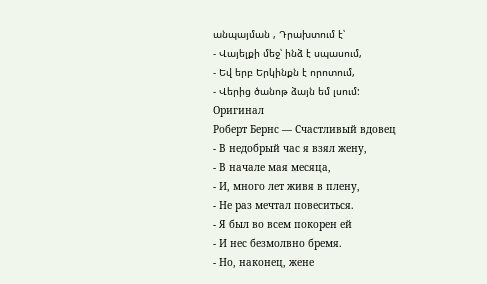անպայման , Դրախտում է՝
- Վայելքի մեջ՝ ինձ է սպասում,
- Եվ երբ Երկինքն է որոտում,
- Վերից ծանոթ ձայն եմ լսում:
Оригинал
Роберт Бернс — Счастливый вдовец
- В недобрый час я взял жену,
- В начале мая месяца,
- И, много лет живя в плену,
- Не раз мечтал повеситься.
- Я был во всем покорен ей
- И нес безмолвно бремя.
- Но, наконец, жене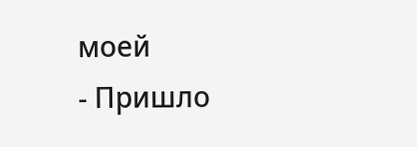моей
- Пришло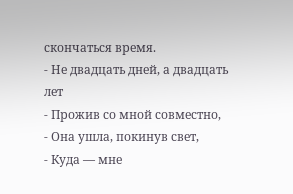скончаться время.
- Не двадцать дней, а двадцать лет
- Прожив со мной совместно,
- Она ушла, покинув свет,
- Куда — мне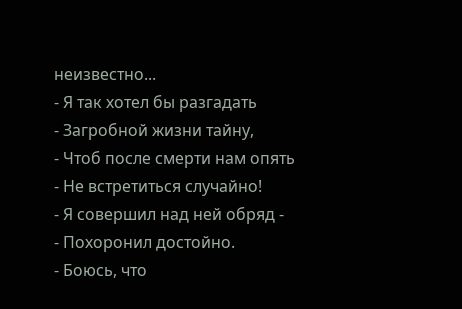неизвестно...
- Я так хотел бы разгадать
- Загробной жизни тайну,
- Чтоб после смерти нам опять
- Не встретиться случайно!
- Я совершил над ней обряд -
- Похоронил достойно.
- Боюсь, что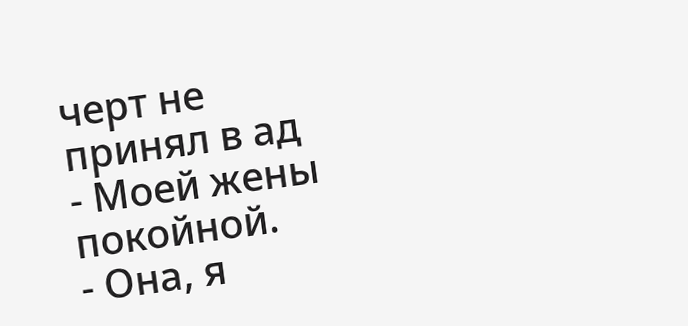черт не принял в ад
- Моей жены покойной.
- Она, я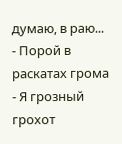думаю, в раю...
- Порой в раскатах грома
- Я грозный грохот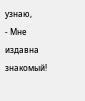узнаю,
- Мне издавна знакомый!